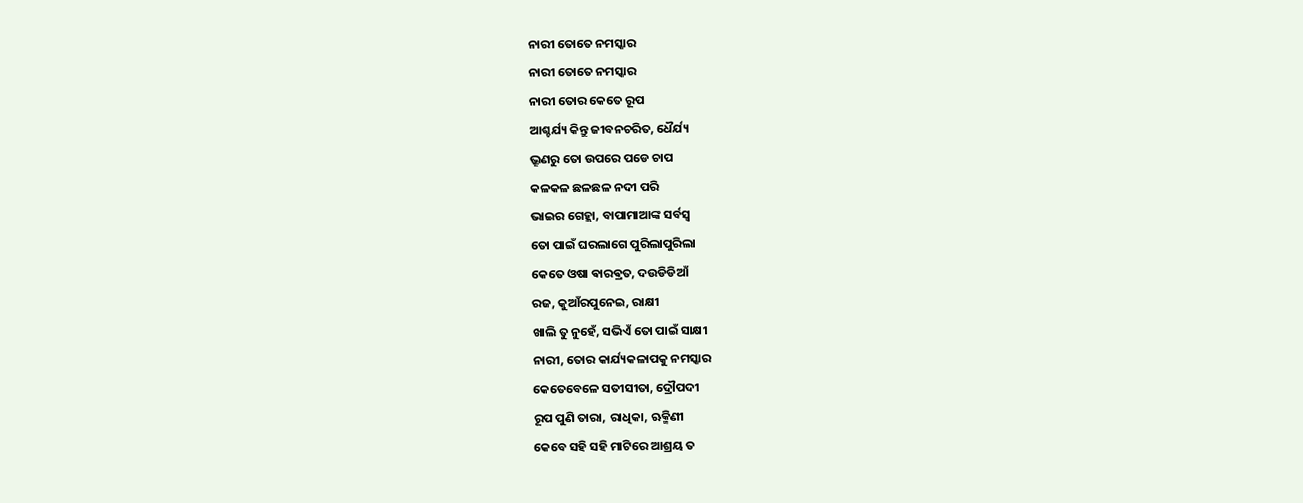ନାରୀ ତୋତେ ନମସ୍କାର
ନାରୀ ତୋତେ ନମସ୍କାର
ନାରୀ ତୋର କେତେ ରୂପ
ଆଶ୍ଚର୍ଯ୍ୟ କିନ୍ତୁ ଜୀବନଚରିତ, ଧୈର୍ଯ୍ୟ
ଭ୍ରୂଣରୁ ତୋ ଉପରେ ପଡେ ଚାପ
କଳକଳ ଛଳଛଳ ନଦୀ ପରି
ଭାଇର ଗେହ୍ଲା, ବାପାମାଆଙ୍କ ସର୍ବସ୍ବ
ତୋ ପାଇଁ ଘରଲାଗେ ପୁରିଲାପୁରିଲା
କେତେ ଓଷା ଵାରଵ୍ରତ, ଦଉଡିଡିଆଁ
ରଜ, କୁଆଁରପୁନେଇ, ରାକ୍ଷୀ
ଖାଲି ତୁ ନୁହେଁ, ସଭିଏଁ ତୋ ପାଇଁ ସାକ୍ଷୀ
ନାରୀ, ତୋର କାର୍ଯ୍ୟକଳାପକୁ ନମସ୍କାର
କେତେବେଳେ ସତୀସୀତା, ଦ୍ରୌପଦୀ
ରୂପ ପୁଣି ତାରା, ରାଧିକା, ଋକ୍ମିଣୀ
କେବେ ସହି ସହି ମାଟିରେ ଆଶ୍ରୟ ତ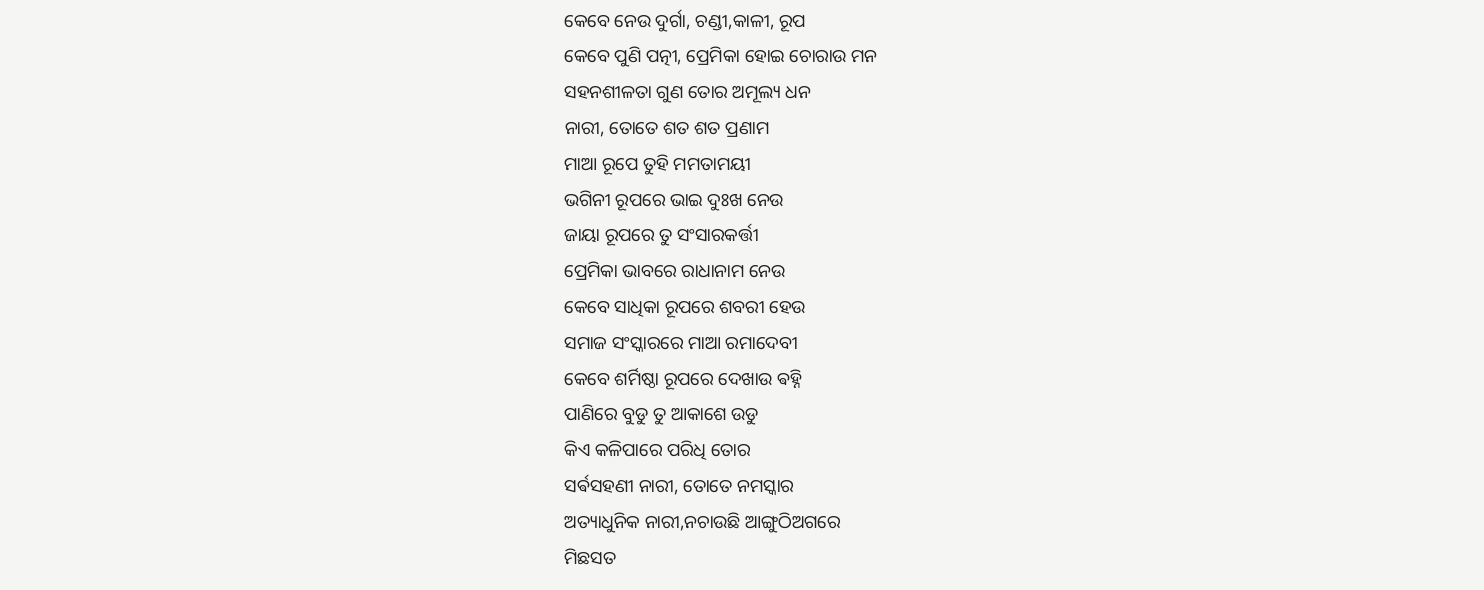କେବେ ନେଉ ଦୁର୍ଗା, ଚଣ୍ଡୀ,କାଳୀ, ରୂପ
କେବେ ପୁଣି ପତ୍ନୀ, ପ୍ରେମିକା ହୋଇ ଚୋରାଉ ମନ
ସହନଶୀଳତା ଗୁଣ ତୋର ଅମୂଲ୍ୟ ଧନ
ନାରୀ, ତୋତେ ଶତ ଶତ ପ୍ରଣାମ
ମାଆ ରୂପେ ତୁହି ମମତାମୟୀ
ଭଗିନୀ ରୂପରେ ଭାଇ ଦୁଃଖ ନେଉ
ଜାୟା ରୂପରେ ତୁ ସଂସାରକର୍ତ୍ତୀ
ପ୍ରେମିକା ଭାବରେ ରାଧାନାମ ନେଉ
କେବେ ସାଧିକା ରୂପରେ ଶବରୀ ହେଉ
ସମାଜ ସଂସ୍କାରରେ ମାଆ ରମାଦେବୀ
କେବେ ଶର୍ମିଷ୍ଠା ରୂପରେ ଦେଖାଉ ଵହ୍ନି
ପାଣିରେ ବୁଡୁ ତୁ ଆକାଶେ ଉଡୁ
କିଏ କଳିପାରେ ପରିଧି ତୋର
ସର୍ଵସହଣୀ ନାରୀ, ତୋତେ ନମସ୍କାର
ଅତ୍ୟାଧୁନିକ ନାରୀ,ନଚାଉଛି ଆଙ୍ଗୁଠିଅଗରେ
ମିଛସତ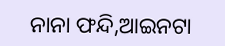ନାନା ଫନ୍ଦି,ଆଇନଟା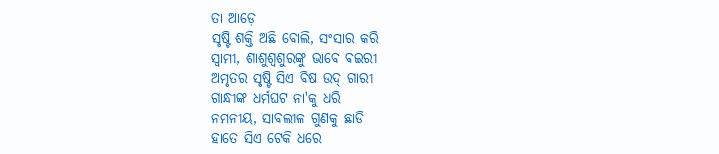ତା ଆଡ଼େ
ସୃଷ୍ଟି ଶକ୍ତି ଅଛି ବୋଲି, ସଂସାର କରି
ସ୍ବାମୀ, ଶାଶୁଶ୍ୱଶୁରଙ୍କୁ ଭାବେ ଵଇରୀ
ଅମୃତର ସୃଷ୍ଟି ସିଏ ବିଷ ଉଦ୍ ଗାରୀ
ଗାନ୍ଧୀଙ୍କ ଧର୍ମଘଟ ନା'କୁ ଧରି
ନମନୀୟ, ସାବଲୀଳ ଗୁଣକୁ ଛାଡି
ହାତେ ସିଏ ଟେକି ଧରେ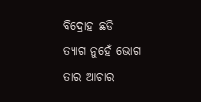ବିଦ୍ରୋହ ଛଡି
ତ୍ୟାଗ ନୁହେଁ ଭୋଗ ତାର ଆଚାର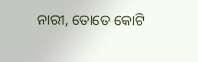ନାରୀ, ତୋତେ କୋଟି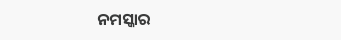ନମସ୍କାର